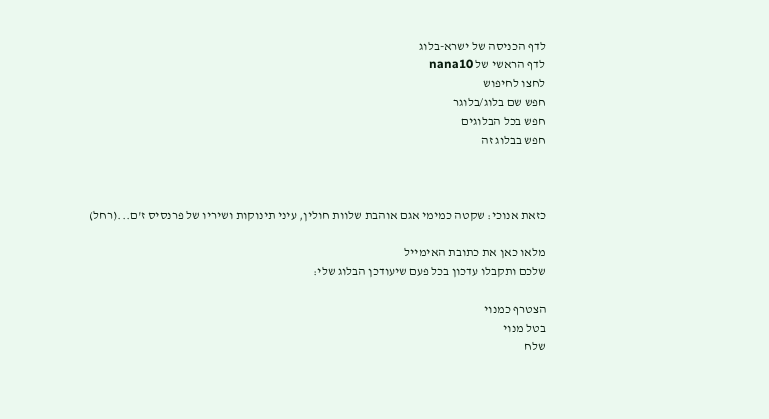לדף הכניסה של ישרא-בלוג
לדף הראשי של nana10
לחצו לחיפוש
חפש שם בלוג/בלוגר
חפש בכל הבלוגים
חפש בבלוג זה



כזאת אנוכי: שקטה כמימי אגם אוהבת שלוות חולין, עיני תינוקות ושיריו של פרנסיס ז'ם...(רחל)

מלאו כאן את כתובת האימייל
שלכם ותקבלו עדכון בכל פעם שיעודכן הבלוג שלי:

הצטרף כמנוי
בטל מנוי
שלח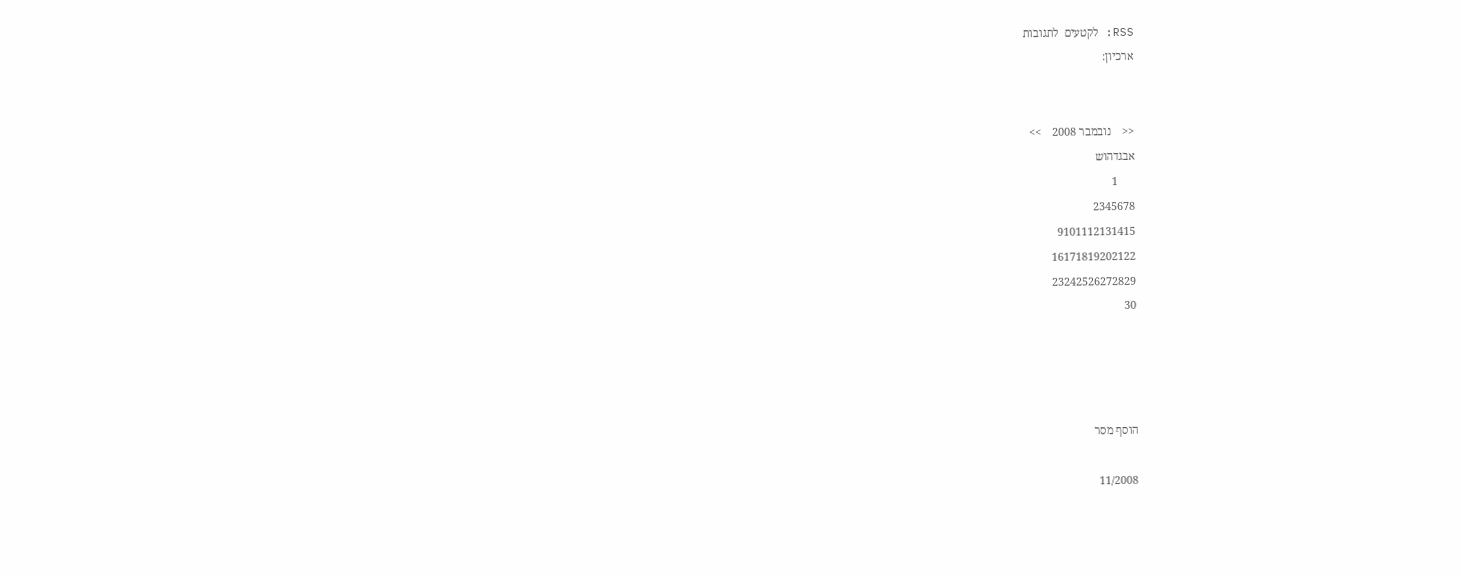RSS: לקטעים  לתגובות
ארכיון:


<<    נובמבר 2008    >>
אבגדהוש
      1
2345678
9101112131415
16171819202122
23242526272829
30




הוסף מסר

11/2008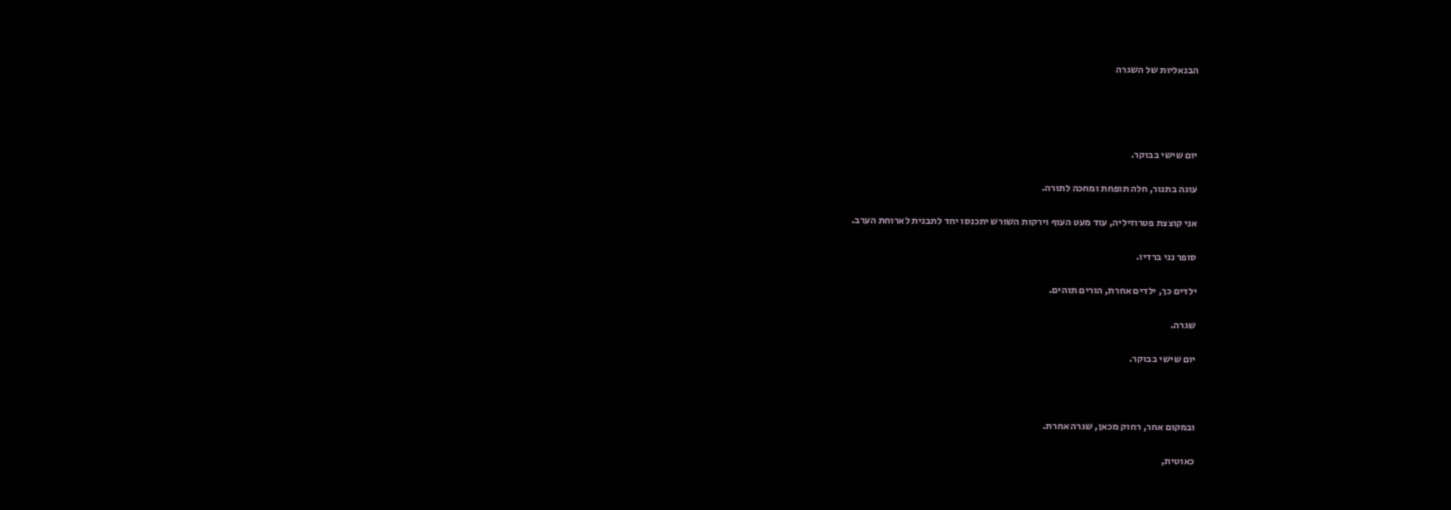הבנאליות של השגרה




יום שישי בבוקר.

עוגה בתנור, חלה תופחת ומחכה לתורה.

אני קוצצת פטרוזיליה, עוד מעט העוף וירקות השורש יתכנסו יחד לתבנית לארוחת הערב.

סופר נני ברדיו.

ילדים כך, ילדים אחרת, הורים תוהים.

שגרה.

יום שישי בבוקר.



ובמקום אחר, רחוק מכאן, שגרה אחרת.

כאוטית,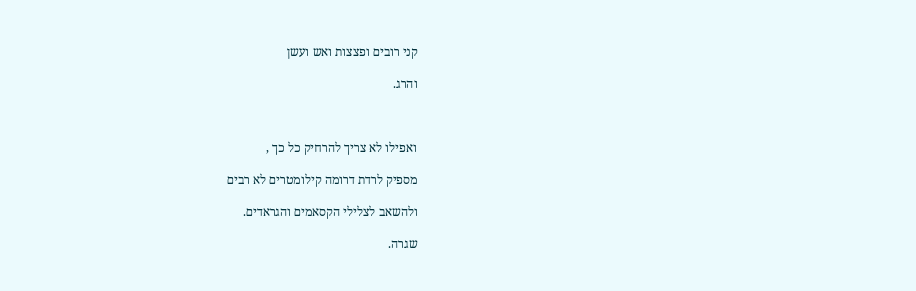קני רובים ופצצות ואש ועשן

והרג.



ואפילו לא צריך להרחיק כל כך ,

מספיק לרדת דרומה קילומטרים לא רבים

ולהשאב לצלילי הקסאמים והגראדים.

שגרה.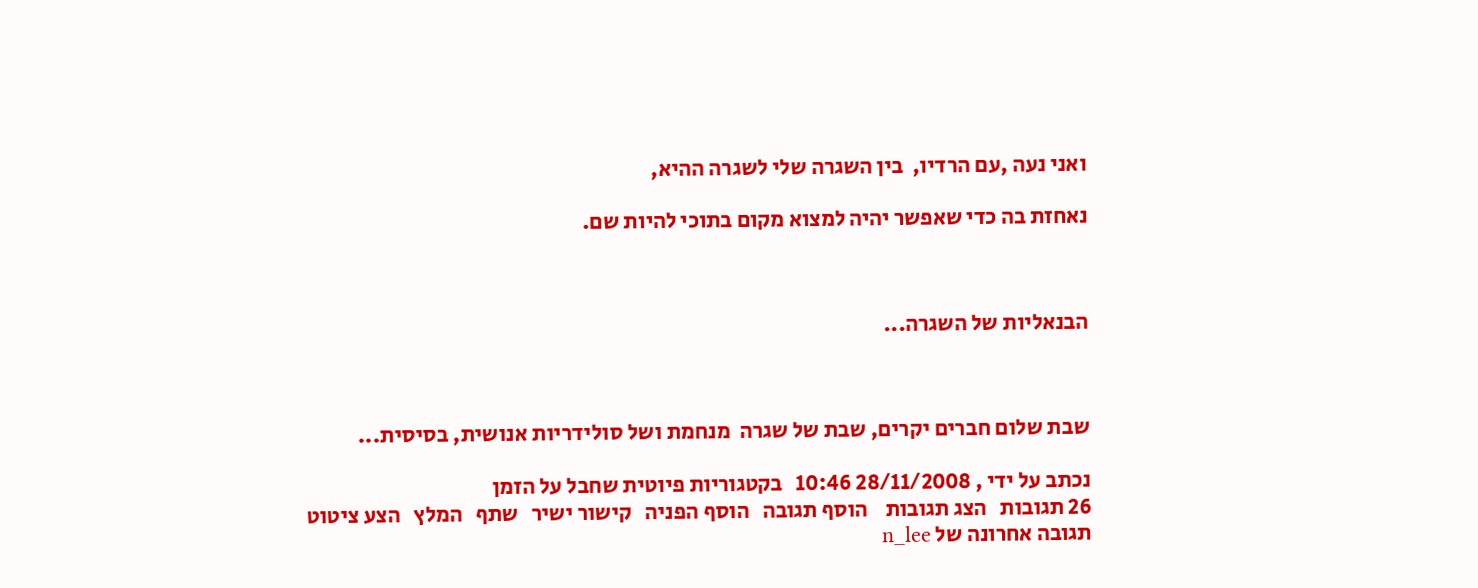ואני נעה ,עם הרדיו,  בין השגרה שלי לשגרה ההיא,

נאחזת בה כדי שאפשר יהיה למצוא מקום בתוכי להיות שם.



הבנאליות של השגרה...



שבת שלום חברים יקרים, שבת של שגרה  מנחמת ושל סולידריות אנושית, בסיסית...

נכתב על ידי , 28/11/2008 10:46   בקטגוריות פיוטית שחבל על הזמן
26 תגובות   הצג תגובות    הוסף תגובה   הוסף הפניה   קישור ישיר   שתף   המלץ   הצע ציטוט
תגובה אחרונה של n_lee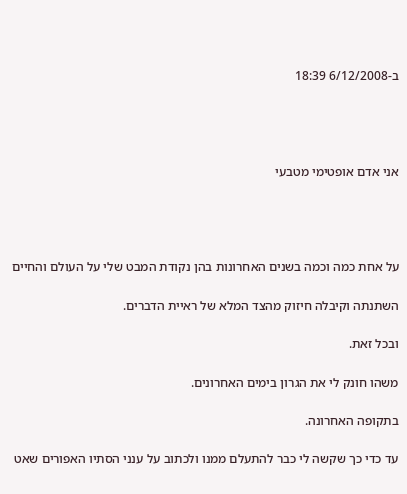ב-6/12/2008 18:39




אני אדם אופטימי מטבעי




על אחת כמה וכמה בשנים האחרונות בהן נקודת המבט שלי על העולם והחיים

השתנתה וקיבלה חיזוק מהצד המלא של ראיית הדברים.

ובכל זאת.

משהו חונק לי את הגרון בימים האחרונים.

בתקופה האחרונה.

עד כדי כך שקשה לי כבר להתעלם ממנו ולכתוב על ענני הסתיו האפורים שאט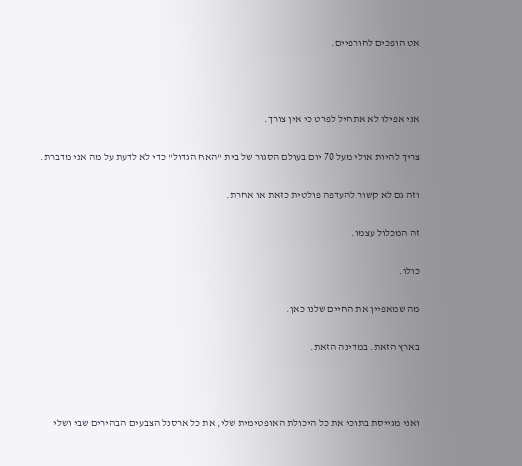אט הופכים לחורפיים.



אני אפילו לא אתחיל לפרט כי אין צורך.

צריך להיות אולי מעל 70 יום בעולם הסגור של בית "האח הגדול" כדי לא לדעת על מה אני מדברת.

וזה גם לא קשור להעדפה פולטית כזאת או אחרת.

זה המכלול עצמו.

כולו.

מה שמאפיין את החיים שלנו כאן.

בארץ הזאת. במדינה הזאת.



ואני מגייסת בתוכי את כל היכולת האופטימית שלי, את כל ארסנל הצבעים הבהירים שבי ושלי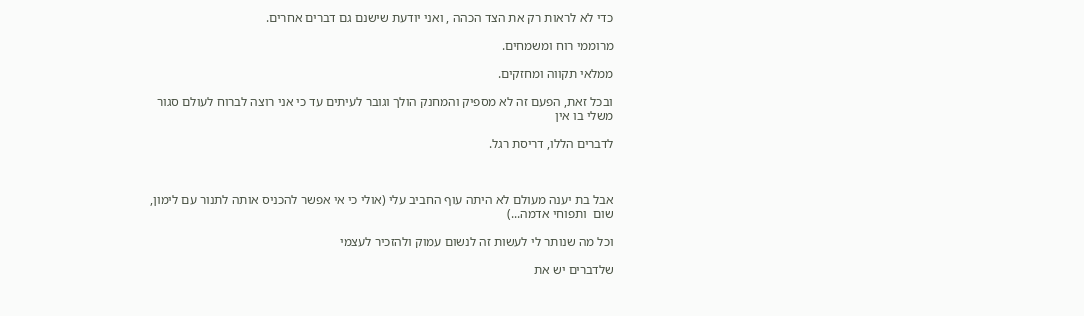כדי לא לראות רק את הצד הכהה , ואני יודעת שישנם גם דברים אחרים.

מרוממי רוח ומשמחים.

ממלאי תקווה ומחזקים.

ובכל זאת, הפעם זה לא מספיק והמחנק הולך וגובר לעיתים עד כי אני רוצה לברוח לעולם סגור משלי בו אין

לדברים הללו, דריסת רגל.



אבל בת יענה מעולם לא היתה עוף החביב עלי (אולי כי אי אפשר להכניס אותה לתנור עם לימון, שום  ותפוחי אדמה...)

וכל מה שנותר לי לעשות זה לנשום עמוק ולהזכיר לעצמי

שלדברים יש את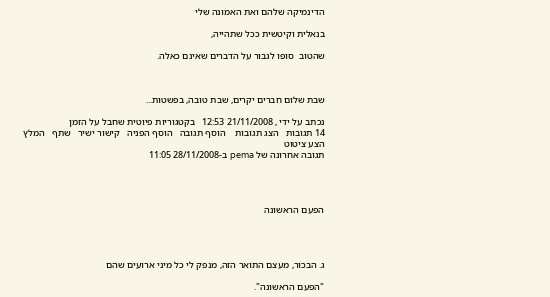הדינמיקה שלהם ואת האמונה שלי

בנאלית וקיטשית ככל שתהייה,

שהטוב  סופו לגבור על הדברים שאינם כאלה.



שבת שלום חברים יקרים, שבת טובה, בפשטות...

נכתב על ידי , 21/11/2008 12:53   בקטגוריות פיוטית שחבל על הזמן
14 תגובות   הצג תגובות    הוסף תגובה   הוסף הפניה   קישור ישיר   שתף   המלץ   הצע ציטוט
תגובה אחרונה של pema ב-28/11/2008 11:05




הפעם הראשונה




ג. הבכור, מעצם התואר הזה, מנפק לי כל מיני ארועים שהם

"הפעם הראשונה".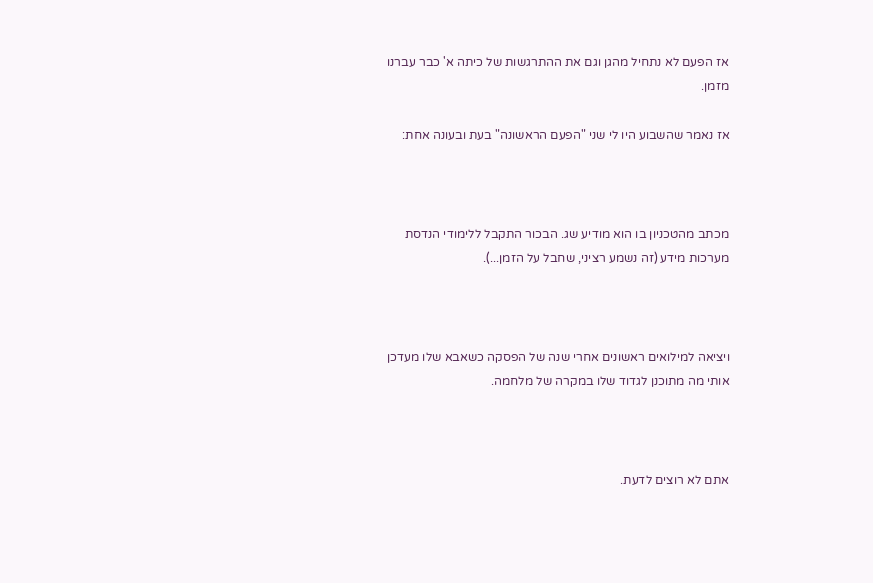אז הפעם לא נתחיל מהגן וגם את ההתרגשות של כיתה א' כבר עברנו מזמן.

אז נאמר שהשבוע היו לי שני "הפעם הראשונה" בעת ובעונה אחת:



מכתב מהטכניון בו הוא מודיע שג. הבכור התקבל ללימודי הנדסת מערכות מידע (זה נשמע רציני, שחבל על הזמן...).



ויציאה למילואים ראשונים אחרי שנה של הפסקה כשאבא שלו מעדכן אותי מה מתוכנן לגדוד שלו במקרה של מלחמה.



אתם לא רוצים לדעת.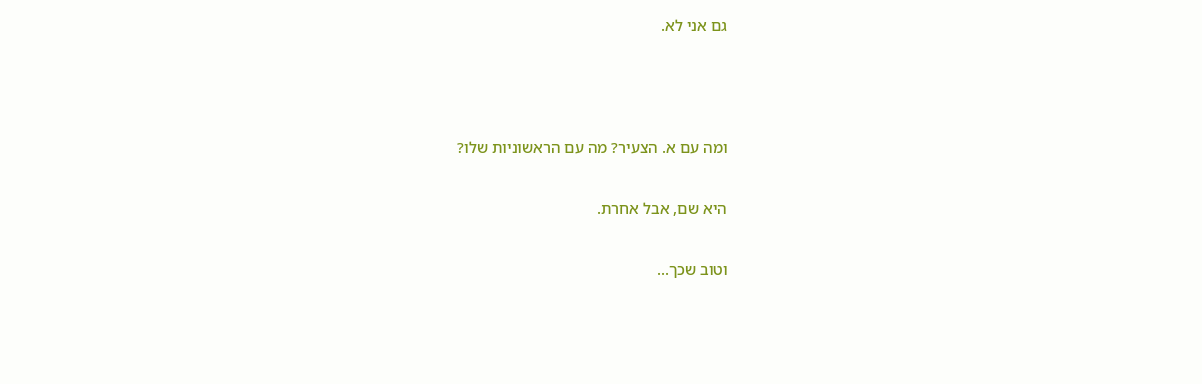גם אני לא.



ומה עם א. הצעיר? מה עם הראשוניות שלו?

היא שם, אבל אחרת.

וטוב שכך...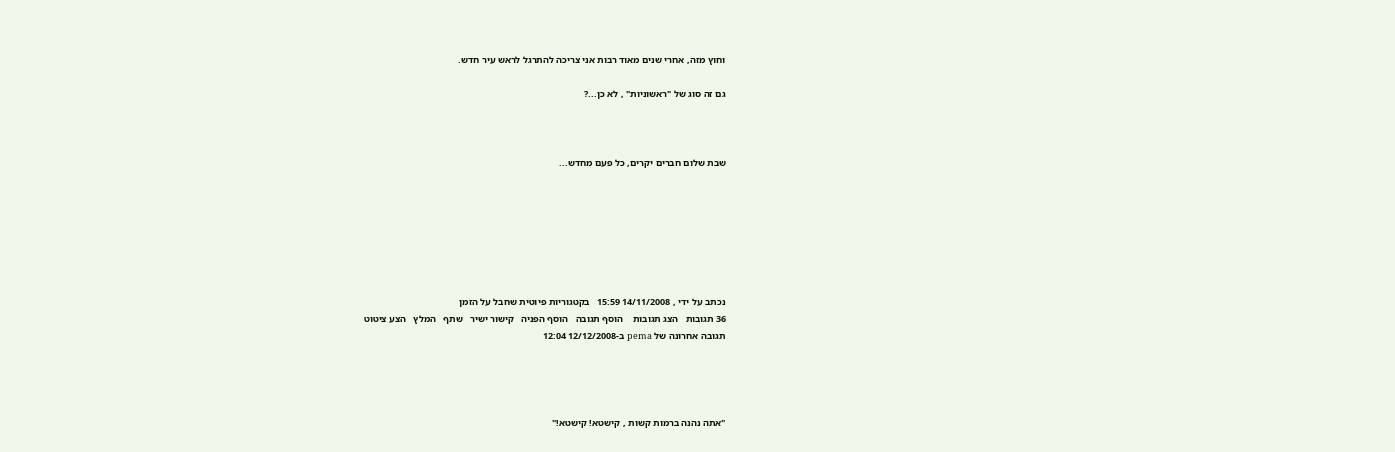וחוץ מזה, אחרי שנים מאוד רבות אני צריכה להתרגל לראש עיר חדש.

גם זה סוג של "ראשוניות" , לא כן...?



שבת שלום חברים יקרים, כל פעם מחדש...







נכתב על ידי , 14/11/2008 15:59   בקטגוריות פיוטית שחבל על הזמן
36 תגובות   הצג תגובות    הוסף תגובה   הוסף הפניה   קישור ישיר   שתף   המלץ   הצע ציטוט
תגובה אחרונה של pema ב-12/12/2008 12:04




"אתה נהנה ברמות קשות , קישטא! קישטא!"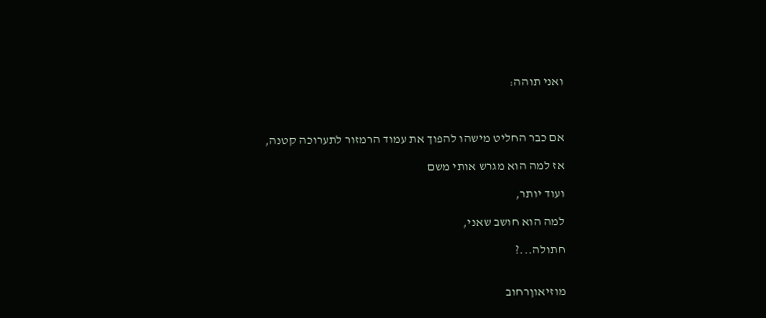ואני תוהה:



אם כבר החליט מישהו להפוך את עמוד הרמזור לתערוכה קטנה,

אז למה הוא מגרש אותי משם

ועוד יותר,

למה הוא חושב שאני,

חתולה...?


מוזיאוןרחוב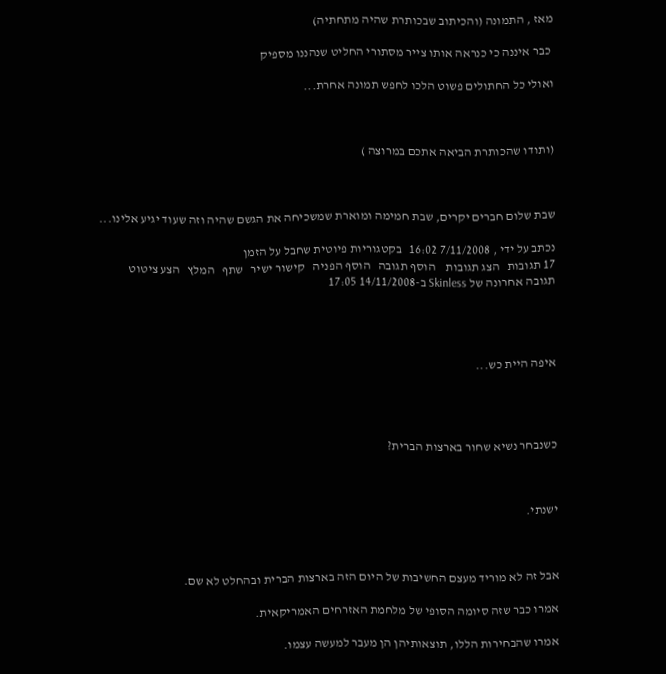מאז , התמונה (והכיתוב שבכותרת שהיה מתחתיה)

 כבר איננה כי כנראה אותו צייר מסתורי החליט שנהננו מספיק

ואולי כל החתולים פשוט הלכו לחפש תמונה אחרת...



(ותודו שהכותרת הביאה אתכם במרוצה )



שבת שלום חברים יקרים, שבת חמימה ומוארת שמשכיחה את הגשם שהיה וזה שעוד יגיע אלינו...

נכתב על ידי , 7/11/2008 16:02   בקטגוריות פיוטית שחבל על הזמן
17 תגובות   הצג תגובות    הוסף תגובה   הוסף הפניה   קישור ישיר   שתף   המלץ   הצע ציטוט
תגובה אחרונה של Skinless ב-14/11/2008 17:05




איפה היית כש...




כשנבחר נשיא שחור בארצות הברית?



ישנתי.



אבל זה לא מוריד מעצם החשיבות של היום הזה בארצות הברית ובהחלט לא שם.

אמרו כבר שזה סיומה הסופי של מלחמת האזרחים האמריקאית.

אמרו שהבחירות הללו, תוצאותיהן הן מעבר למעשה עצמו.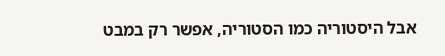אבל היסטוריה כמו הסטוריה, אפשר רק במבט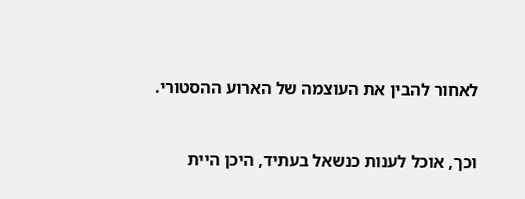לאחור להבין את העוצמה של הארוע ההסטורי.



וכך, אוכל לענות כנשאל בעתיד, היכן היית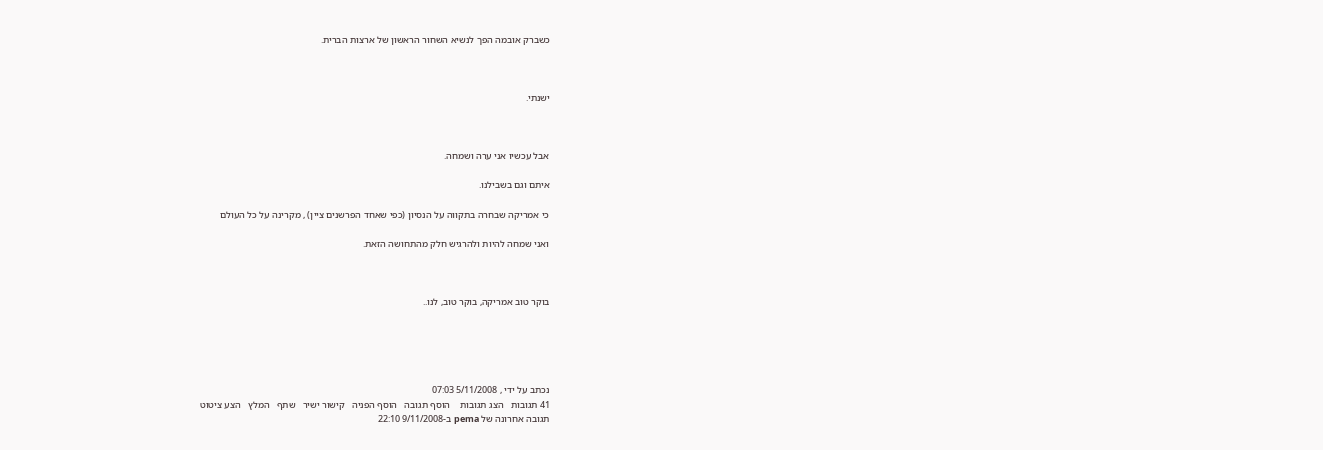כשברק אובמה הפך לנשיא השחור הראשון של ארצות הברית.



ישנתי.



אבל עכשיו אני ערה ושמחה.

איתם וגם בשבילנו.

כי אמריקה שבחרה בתקווה על הנסיון (כפי שאחד הפרשנים ציין) , מקרינה על כל העולם

ואני שמחה להיות ולהרגיש חלק מהתחושה הזאת.



בוקר טוב אמריקה, בוקר טוב, לנו..





נכתב על ידי , 5/11/2008 07:03
41 תגובות   הצג תגובות    הוסף תגובה   הוסף הפניה   קישור ישיר   שתף   המלץ   הצע ציטוט
תגובה אחרונה של pema ב-9/11/2008 22:10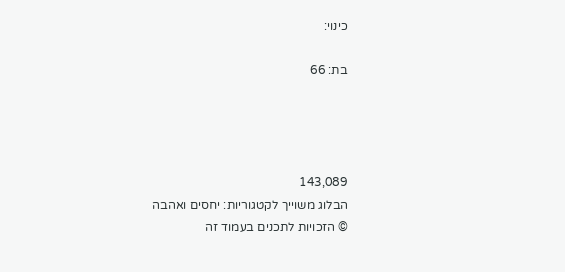כינוי:

בת: 66




143,089
הבלוג משוייך לקטגוריות: יחסים ואהבה
© הזכויות לתכנים בעמוד זה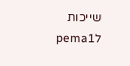שייכות לpema1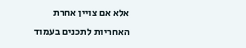אלא אם צויין אחרת
האחריות לתכנים בעמוד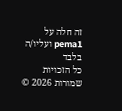זה חלה על pema1 ועליו/ה בלבד
כל הזכויות שמורות 2026 ©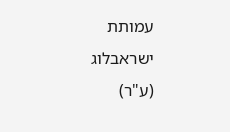עמותת ישראבלוג (ע"ר)